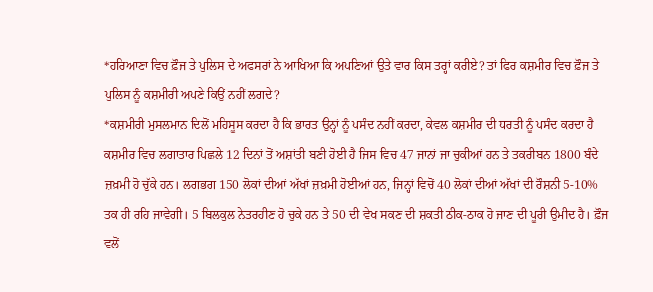*ਹਰਿਆਣਾ ਵਿਚ ਫ਼ੌਜ ਤੇ ਪੁਲਿਸ ਦੇ ਅਫਸਰਾਂ ਨੇ ਆਖਿਆ ਕਿ ਅਪਣਿਆਂ ਉਤੇ ਵਾਰ ਕਿਸ ਤਰ੍ਹਾਂ ਕਰੀਏ? ਤਾਂ ਫਿਰ ਕਸ਼ਮੀਰ ਵਿਚ ਫ਼ੌਜ ਤੇ ਪੁਲਿਸ ਨੂੰ ਕਸ਼ਮੀਰੀ ਅਪਣੇ ਕਿਉਂ ਨਹੀਂ ਲਗਦੇ?
*ਕਸ਼ਮੀਰੀ ਮੁਸਲਮਾਨ ਦਿਲੋਂ ਮਹਿਸੂਸ ਕਰਦਾ ਹੈ ਕਿ ਭਾਰਤ ਉਨ੍ਹਾਂ ਨੂੰ ਪਸੰਦ ਨਹੀਂ ਕਰਦਾ, ਕੇਵਲ ਕਸ਼ਮੀਰ ਦੀ ਧਰਤੀ ਨੂੰ ਪਸੰਦ ਕਰਦਾ ਹੈ
ਕਸ਼ਮੀਰ ਵਿਚ ਲਗਾਤਾਰ ਪਿਛਲੇ 12 ਦਿਨਾਂ ਤੋਂ ਅਸ਼ਾਂਤੀ ਬਣੀ ਹੋਈ ਹੈ ਜਿਸ ਵਿਚ 47 ਜਾਨਾਂ ਜਾ ਚੁਕੀਆਂ ਹਨ ਤੇ ਤਕਰੀਬਨ 1800 ਬੰਦੇ ਜ਼ਖ਼ਮੀ ਹੋ ਚੁੱਕੇ ਹਨ। ਲਗਭਗ 150 ਲੋਕਾਂ ਦੀਆਂ ਅੱਖਾਂ ਜ਼ਖ਼ਮੀ ਹੋਈਆਂ ਹਨ, ਜਿਨ੍ਹਾਂ ਵਿਚੋਂ 40 ਲੋਕਾਂ ਦੀਆਂ ਅੱਖਾਂ ਦੀ ਰੌਸ਼ਨੀ 5-10% ਤਕ ਹੀ ਰਹਿ ਜਾਵੇਗੀ। 5 ਬਿਲਕੁਲ ਨੇਤਰਹੀਣ ਹੋ ਚੁਕੇ ਹਨ ਤੇ 50 ਦੀ ਵੇਖ ਸਕਣ ਦੀ ਸ਼ਕਤੀ ਠੀਕ-ਠਾਕ ਹੋ ਜਾਣ ਦੀ ਪੂਰੀ ਉਮੀਦ ਹੈ। ਫ਼ੌਜ ਵਲੋਂ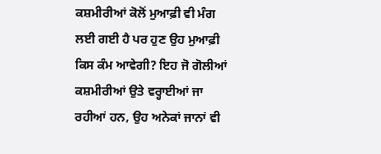ਕਸ਼ਮੀਰੀਆਂ ਕੋਲੋਂ ਮੁਆਫ਼ੀ ਵੀ ਮੰਗ ਲਈ ਗਈ ਹੈ ਪਰ ਹੁਣ ਉਹ ਮੁਆਫ਼ੀ ਕਿਸ ਕੰਮ ਆਵੇਗੀ? ਇਹ ਜੋ ਗੋਲੀਆਂ ਕਸ਼ਮੀਰੀਆਂ ਉਤੇ ਵਰ੍ਹਾਈਆਂ ਜਾ ਰਹੀਆਂ ਹਨ, ਉਹ ਅਨੇਕਾਂ ਜਾਨਾਂ ਵੀ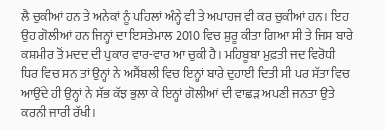ਲੈ ਚੁਕੀਆਂ ਹਨ ਤੇ ਅਨੇਕਾਂ ਨੂੰ ਪਹਿਲਾਂ ਅੰਨ੍ਹੇ ਵੀ ਤੇ ਅਪਾਹਜ ਵੀ ਕਰ ਚੁਕੀਆਂ ਹਨ। ਇਹ ਉਹ ਗੋਲੀਆਂ ਹਨ ਜਿਨ੍ਹਾਂ ਦਾ ਇਸਤੇਮਾਲ 2010 ਵਿਚ ਸ਼ੁਰੂ ਕੀਤਾ ਗਿਆ ਸੀ ਤੇ ਜਿਸ ਬਾਰੇ ਕਸ਼ਮੀਰ ਤੋਂ ਮਦਦ ਦੀ ਪੁਕਾਰ ਵਾਰ-ਵਾਰ ਆ ਚੁਕੀ ਹੈ। ਮਹਿਬੂਬਾ ਮੁਫ਼ਤੀ ਜਦ ਵਿਰੋਧੀ ਧਿਰ ਵਿਚ ਸਨ ਤਾਂ ਉਨ੍ਹਾਂ ਨੇ ਅਸੈਂਬਲੀ ਵਿਚ ਇਨ੍ਹਾਂ ਬਾਰੇ ਦੁਹਾਈ ਦਿਤੀ ਸੀ ਪਰ ਸੱਤਾ ਵਿਚ ਆਉਂਦੇ ਹੀ ਉਨ੍ਹਾਂ ਨੇ ਸੱਭ ਕੱਝ ਭੁਲਾ ਕੇ ਇਨ੍ਹਾਂ ਗੋਲੀਆਂ ਦੀ ਵਾਛੜ ਅਪਣੀ ਜਨਤਾ ਉਤੇ ਕਰਨੀ ਜਾਰੀ ਰੱਖੀ।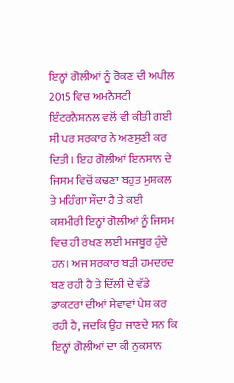ਇਨ੍ਹਾਂ ਗੋਲੀਆਂ ਨੂੰ ਰੋਕਣ ਦੀ ਅਪੀਲ 2015 ਵਿਚ ਅਮਨੈਸਟੀ ਇੰਟਰਨੈਸ਼ਨਲ ਵਲੋਂ ਵੀ ਕੀਤੀ ਗਈ ਸੀ ਪਰ ਸਰਕਾਰ ਨੇ ਅਣਸੁਣੀ ਕਰ ਦਿਤੀ। ਇਹ ਗੋਲੀਆਂ ਇਨਸਾਨ ਦੇ ਜਿਸਮ ਵਿਚੋਂ ਕਢਣਾ ਬਹੁਤ ਮੁਸ਼ਕਲ ਤੇ ਮਹਿੰਗਾ ਸੌਦਾ ਹੈ ਤੇ ਕਈ ਕਸ਼ਮੀਰੀ ਇਨ੍ਹਾਂ ਗੋਲੀਆਂ ਨੂੰ ਜਿਸਮ ਵਿਚ ਹੀ ਰਖਣ ਲਈ ਮਜਬੂਰ ਹੁੰਦੇ ਹਨ। ਅਜ ਸਰਕਾਰ ਬੜੀ ਹਮਦਰਦ ਬਣ ਰਹੀ ਹੈ ਤੇ ਦਿੱਲੀ ਦੇ ਵੱਡੇ ਡਾਕਟਰਾਂ ਦੀਆਂ ਸੇਵਾਵਾਂ ਪੇਸ਼ ਕਰ ਰਹੀ ਹੈ, ਜਦਕਿ ਉਹ ਜਾਣਦੇ ਸਨ ਕਿ ਇਨ੍ਹਾਂ ਗੋਲੀਆਂ ਦਾ ਕੀ ਨੁਕਸਾਨ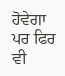ਹੋਵੇਗਾ ਪਰ ਫਿਰ ਵੀ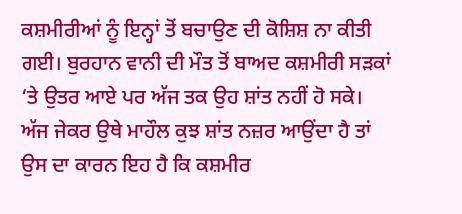ਕਸ਼ਮੀਰੀਆਂ ਨੂੰ ਇਨ੍ਹਾਂ ਤੋਂ ਬਚਾਉਣ ਦੀ ਕੋਸ਼ਿਸ਼ ਨਾ ਕੀਤੀ ਗਈ। ਬੁਰਹਾਨ ਵਾਨੀ ਦੀ ਮੌਤ ਤੋਂ ਬਾਅਦ ਕਸ਼ਮੀਰੀ ਸੜਕਾਂ ‘ਤੇ ਉਤਰ ਆਏ ਪਰ ਅੱਜ ਤਕ ਉਹ ਸ਼ਾਂਤ ਨਹੀਂ ਹੋ ਸਕੇ। ਅੱਜ ਜੇਕਰ ਉਥੇ ਮਾਹੌਲ ਕੁਝ ਸ਼ਾਂਤ ਨਜ਼ਰ ਆਉਂਦਾ ਹੈ ਤਾਂ ਉਸ ਦਾ ਕਾਰਨ ਇਹ ਹੈ ਕਿ ਕਸ਼ਮੀਰ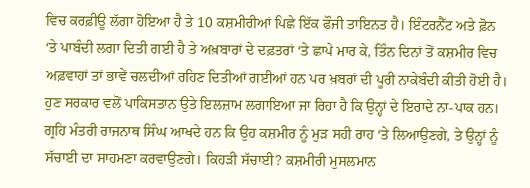ਵਿਚ ਕਰਫ਼ੀਊ ਲੱਗਾ ਹੋਇਆ ਹੈ ਤੇ 10 ਕਸ਼ਮੀਰੀਆਂ ਪਿਛੇ ਇੱਕ ਫੌਜੀ ਤਾਇਨਤ ਹੈ। ਇੰਟਰਨੈੱਟ ਅਤੇ ਫ਼ੋਨ ‘ਤੇ ਪਾਬੰਦੀ ਲਗਾ ਦਿਤੀ ਗਈ ਹੈ ਤੇ ਅਖ਼ਬਾਰਾਂ ਦੇ ਦਫ਼ਤਰਾਂ ‘ਤੇ ਛਾਪੇ ਮਾਰ ਕੇ, ਤਿੰਨ ਦਿਨਾਂ ਤੋਂ ਕਸ਼ਮੀਰ ਵਿਚ ਅਫ਼ਵਾਹਾਂ ਤਾਂ ਭਾਵੇਂ ਚਲਦੀਆਂ ਰਹਿਣ ਦਿਤੀਆਂ ਗਈਆਂ ਹਨ ਪਰ ਖ਼ਬਰਾਂ ਦੀ ਪੂਰੀ ਨਾਕੇਬੰਦੀ ਕੀਤੀ ਹੋਈ ਹੈ। ਹੁਣ ਸਰਕਾਰ ਵਲੋਂ ਪਾਕਿਸਤਾਨ ਉਤੇ ਇਲਜ਼ਾਮ ਲਗਾਇਆ ਜਾ ਰਿਹਾ ਹੈ ਕਿ ਉਨ੍ਹਾਂ ਦੇ ਇਰਾਦੇ ਨਾ-ਪਾਕ ਹਨ। ਗ੍ਰਹਿ ਮੰਤਰੀ ਰਾਜਨਾਥ ਸਿੰਘ ਆਖਦੇ ਹਨ ਕਿ ਉਹ ਕਸ਼ਮੀਰ ਨੂੰ ਮੁੜ ਸਹੀ ਰਾਹ ‘ਤੇ ਲਿਆਉਣਗੇ, ਤੇ ਉਨ੍ਹਾਂ ਨੂੰ ਸੱਚਾਈ ਦਾ ਸਾਹਮਣਾ ਕਰਵਾਉਣਗੇ। ਕਿਹੜੀ ਸੱਚਾਈ? ਕਸ਼ਮੀਰੀ ਮੁਸਲਮਾਨ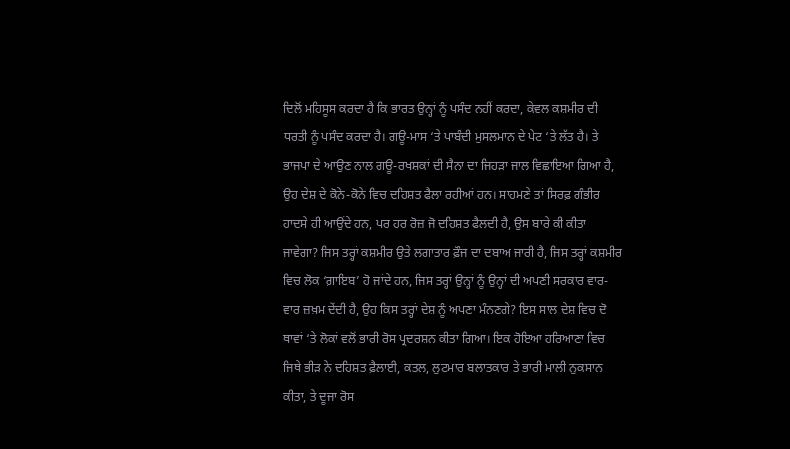ਦਿਲੋਂ ਮਹਿਸੂਸ ਕਰਦਾ ਹੈ ਕਿ ਭਾਰਤ ਉਨ੍ਹਾਂ ਨੂੰ ਪਸੰਦ ਨਹੀਂ ਕਰਦਾ, ਕੇਵਲ ਕਸ਼ਮੀਰ ਦੀ ਧਰਤੀ ਨੂੰ ਪਸੰਦ ਕਰਦਾ ਹੈ। ਗਊ-ਮਾਸ ‘ਤੇ ਪਾਬੰਦੀ ਮੁਸਲਮਾਨ ਦੇ ਪੇਟ ‘ਤੇ ਲੱਤ ਹੈ। ਤੇ ਭਾਜਪਾ ਦੇ ਆਉਣ ਨਾਲ ਗਊ-ਰਖਸ਼ਕਾਂ ਦੀ ਸੈਨਾ ਦਾ ਜਿਹੜਾ ਜਾਲ ਵਿਛਾਇਆ ਗਿਆ ਹੈ, ਉਹ ਦੇਸ਼ ਦੇ ਕੋਨੇ-ਕੋਨੇ ਵਿਚ ਦਹਿਸ਼ਤ ਫੈਲਾ ਰਹੀਆਂ ਹਨ। ਸਾਹਮਣੇ ਤਾਂ ਸਿਰਫ਼ ਗੰਭੀਰ ਹਾਦਸੇ ਹੀ ਆਉਂਦੇ ਹਨ, ਪਰ ਹਰ ਰੋਜ਼ ਜੋ ਦਹਿਸ਼ਤ ਫੈਲਦੀ ਹੈ, ਉਸ ਬਾਰੇ ਕੀ ਕੀਤਾ ਜਾਵੇਗਾ? ਜਿਸ ਤਰ੍ਹਾਂ ਕਸ਼ਮੀਰ ਉਤੇ ਲਗਾਤਾਰ ਫ਼ੌਜ ਦਾ ਦਬਾਅ ਜਾਰੀ ਹੈ, ਜਿਸ ਤਰ੍ਹਾਂ ਕਸ਼ਮੀਰ ਵਿਚ ਲੋਕ ‘ਗ਼ਾਇਬ’ ਹੋ ਜਾਂਦੇ ਹਨ, ਜਿਸ ਤਰ੍ਹਾਂ ਉਨ੍ਹਾਂ ਨੂੰ ਉਨ੍ਹਾਂ ਦੀ ਅਪਣੀ ਸਰਕਾਰ ਵਾਰ-ਵਾਰ ਜ਼ਖ਼ਮ ਦੇਂਦੀ ਹੈ, ਉਹ ਕਿਸ ਤਰ੍ਹਾਂ ਦੇਸ਼ ਨੂੰ ਅਪਣਾ ਮੰਨਣਗੇ? ਇਸ ਸਾਲ ਦੇਸ਼ ਵਿਚ ਦੋ ਥਾਵਾਂ ‘ਤੇ ਲੋਕਾਂ ਵਲੋਂ ਭਾਰੀ ਰੋਸ ਪ੍ਰਦਰਸ਼ਨ ਕੀਤਾ ਗਿਆ। ਇਕ ਹੋਇਆ ਹਰਿਆਣਾ ਵਿਚ ਜਿਥੇ ਭੀੜ ਨੇ ਦਹਿਸ਼ਤ ਫ਼ੈਲਾਈ, ਕਤਲ, ਲੁਟਮਾਰ ਬਲਾਤਕਾਰ ਤੇ ਭਾਰੀ ਮਾਲੀ ਨੁਕਸਾਨ ਕੀਤਾ, ਤੇ ਦੂਜਾ ਰੋਸ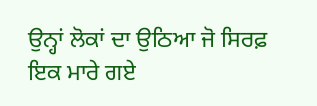ਉਨ੍ਹਾਂ ਲੋਕਾਂ ਦਾ ਉਠਿਆ ਜੋ ਸਿਰਫ਼ ਇਕ ਮਾਰੇ ਗਏ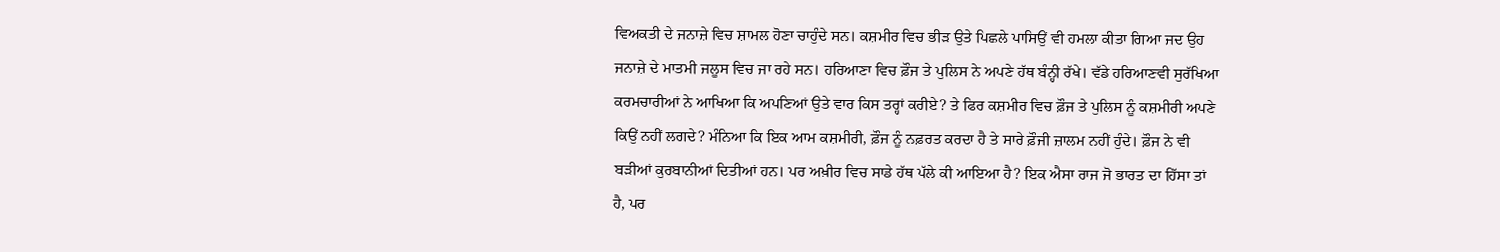ਵਿਅਕਤੀ ਦੇ ਜਨਾਜ਼ੇ ਵਿਚ ਸ਼ਾਮਲ ਹੋਣਾ ਚਾਹੁੰਦੇ ਸਨ। ਕਸ਼ਮੀਰ ਵਿਚ ਭੀੜ ਉਤੇ ਪਿਛਲੇ ਪਾਸਿਉਂ ਵੀ ਹਮਲਾ ਕੀਤਾ ਗਿਆ ਜਦ ਉਹ ਜਨਾਜ਼ੇ ਦੇ ਮਾਤਮੀ ਜਲੂਸ ਵਿਚ ਜਾ ਰਹੇ ਸਨ। ਹਰਿਆਣਾ ਵਿਚ ਫ਼ੌਜ ਤੇ ਪੁਲਿਸ ਨੇ ਅਪਣੇ ਹੱਥ ਬੰਨ੍ਹੀ ਰੱਖੇ। ਵੱਡੇ ਹਰਿਆਣਵੀ ਸੁਰੱਖਿਆ ਕਰਮਚਾਰੀਆਂ ਨੇ ਆਖਿਆ ਕਿ ਅਪਣਿਆਂ ਉਤੇ ਵਾਰ ਕਿਸ ਤਰ੍ਹਾਂ ਕਰੀਏ? ਤੇ ਫਿਰ ਕਸ਼ਮੀਰ ਵਿਚ ਫ਼ੌਜ ਤੇ ਪੁਲਿਸ ਨੂੰ ਕਸ਼ਮੀਰੀ ਅਪਣੇ ਕਿਉਂ ਨਹੀਂ ਲਗਦੇ? ਮੰਨਿਆ ਕਿ ਇਕ ਆਮ ਕਸ਼ਮੀਰੀ, ਫ਼ੌਜ ਨੂੰ ਨਫ਼ਰਤ ਕਰਦਾ ਹੈ ਤੇ ਸਾਰੇ ਫ਼ੌਜੀ ਜ਼ਾਲਮ ਨਹੀਂ ਹੁੰਦੇ। ਫ਼ੌਜ ਨੇ ਵੀ ਬੜੀਆਂ ਕੁਰਬਾਨੀਆਂ ਦਿਤੀਆਂ ਹਨ। ਪਰ ਅਖ਼ੀਰ ਵਿਚ ਸਾਡੇ ਹੱਥ ਪੱਲੇ ਕੀ ਆਇਆ ਹੈ? ਇਕ ਐਸਾ ਰਾਜ ਜੋ ਭਾਰਤ ਦਾ ਹਿੱਸਾ ਤਾਂ ਹੈ, ਪਰ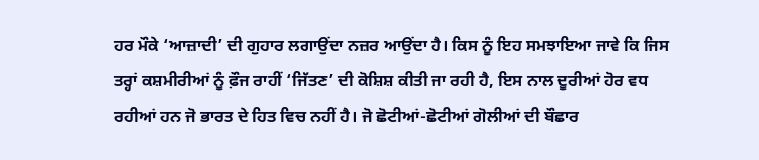ਹਰ ਮੌਕੇ ‘ਆਜ਼ਾਦੀ’ ਦੀ ਗੁਹਾਰ ਲਗਾਉਂਦਾ ਨਜ਼ਰ ਆਉਂਦਾ ਹੈ। ਕਿਸ ਨੂੰ ਇਹ ਸਮਝਾਇਆ ਜਾਵੇ ਕਿ ਜਿਸ ਤਰ੍ਹਾਂ ਕਸ਼ਮੀਰੀਆਂ ਨੂੰ ਫ਼ੌਜ ਰਾਹੀਂ ‘ਜਿੱਤਣ’ ਦੀ ਕੋਸ਼ਿਸ਼ ਕੀਤੀ ਜਾ ਰਹੀ ਹੈ, ਇਸ ਨਾਲ ਦੂਰੀਆਂ ਹੋਰ ਵਧ ਰਹੀਆਂ ਹਨ ਜੋ ਭਾਰਤ ਦੇ ਹਿਤ ਵਿਚ ਨਹੀਂ ਹੈ। ਜੋ ਛੋਟੀਆਂ-ਛੋਟੀਆਂ ਗੋਲੀਆਂ ਦੀ ਬੌਛਾਰ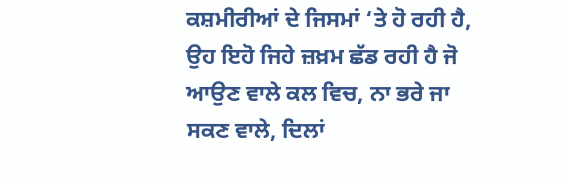ਕਸ਼ਮੀਰੀਆਂ ਦੇ ਜਿਸਮਾਂ ‘ਤੇ ਹੋ ਰਹੀ ਹੈ, ਉਹ ਇਹੋ ਜਿਹੇ ਜ਼ਖ਼ਮ ਛੱਡ ਰਹੀ ਹੈ ਜੋ ਆਉਣ ਵਾਲੇ ਕਲ ਵਿਚ, ਨਾ ਭਰੇ ਜਾ ਸਕਣ ਵਾਲੇ, ਦਿਲਾਂ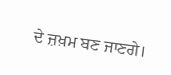ਦੇ ਜ਼ਖ਼ਮ ਬਣ ਜਾਣਗੇ।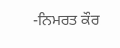-ਨਿਮਰਤ ਕੌਰ